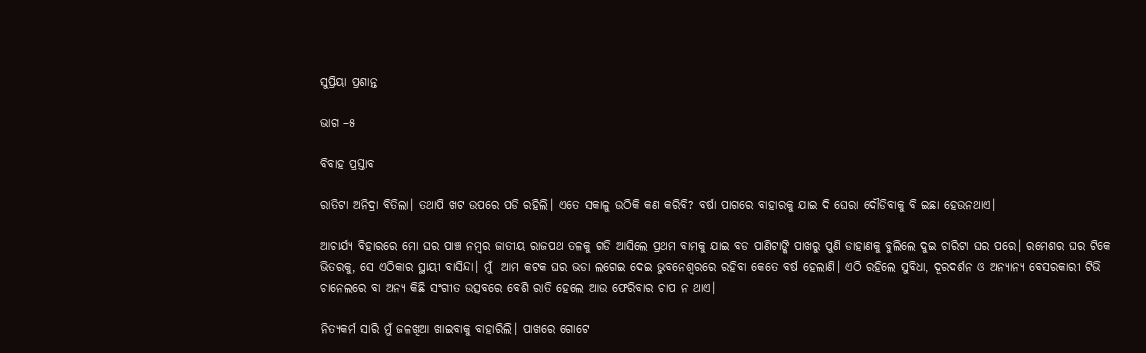ସୁପ୍ରିୟା ପ୍ରଶାନ୍ତ

ଭାଗ –୫

ବିବାହ ପ୍ରସ୍ତାବ

ରାତିଟା ଅନିଦ୍ରା ବିତିଲା। ତଥାପି ଖଟ ଉପରେ ପଡି ରହିଲି। ଏତେ ସକାଳୁ ଉଠିକି କଣ କରିବି? ବର୍ଷା ପାଗରେ ବାହାରକୁ ଯାଇ ଦି ଘେରା ଦୌଡିବାକୁ ବି ଇଛା ହେଉନଥାଏ।

ଆଚାର୍ଯ୍ୟ ବିହାରରେ ମୋ ଘର ପାଞ୍ଚ ନମ୍ବର ଜାତୀୟ ରାଜପଥ ତଳକୁ ଗଡି ଆସିଲେ ପ୍ରଥମ ବାମକୁ ଯାଇ ବଡ ପାଣିଟାଙ୍କି ପାଖରୁ ପୁଣି ଡାହାଣକୁ ବୁଲିଲେ ଦୁଇ ଚାରିଟା ଘର ପରେ। ରମେଶର ଘର ଟିକେ ଭିତରକୁ, ସେ ଏଠିକାର ସ୍ଥାୟୀ ବାସିନ୍ଦା। ମୁଁ  ଆମ କଟକ ଘର ଭଡା ଲଗେଇ ଦେଇ ଭୁବନେଶ୍ୱରରେ ରହିବା କେତେ ବର୍ଷ ହେଲାଣି। ଏଠି ରହିଲେ ସୁବିଧା, ଦୂରଦର୍ଶନ ଓ ଅନ୍ୟାନ୍ୟ ବେସରକାରୀ ଟିଭି ଚାନେଲରେ ବା ଅନ୍ୟ କିଛି ସଂଗୀତ ଉତ୍ସବରେ ବେଶି ରାତି ହେଲେ ଆଉ ଫେରିବାର ଚାପ ନ ଥାଏ।

ନିତ୍ୟକର୍ମ ସାରି ମୁଁ ଜଳଖିଆ ଖାଇବାକୁ ବାହାରିଲି। ପାଖରେ ଗୋଟେ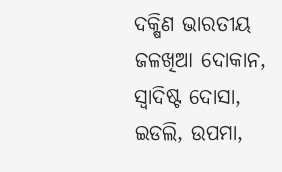ଦକ୍ଷିଣ ଭାରତୀୟ ଜଳଖିଆ ଦୋକାନ, ସ୍ୱାଦିଷ୍ଟ ଦୋସା, ଇଡଲି, ଉପମା,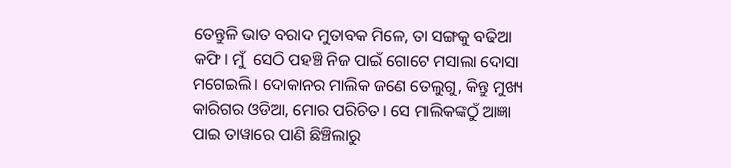ତେନ୍ତୁଳି ଭାତ ବରାଦ ମୁତାବକ ମିଳେ, ତା ସଙ୍ଗକୁ ବଢିଆ କଫି। ମୁଁ  ସେଠି ପହଞ୍ଚି ନିଜ ପାଇଁ ଗୋଟେ ମସାଲା ଦୋସା ମଗେଇଲି। ଦୋକାନର ମାଲିକ ଜଣେ ତେଲୁଗୁ, କିନ୍ତୁ ମୁଖ୍ୟ କାରିଗର ଓଡିଆ, ମୋର ପରିଚିତ। ସେ ମାଲିକଙ୍କଠୁଁ ଆଜ୍ଞା ପାଇ ତାୱାରେ ପାଣି ଛିଞ୍ଚିଲାରୁ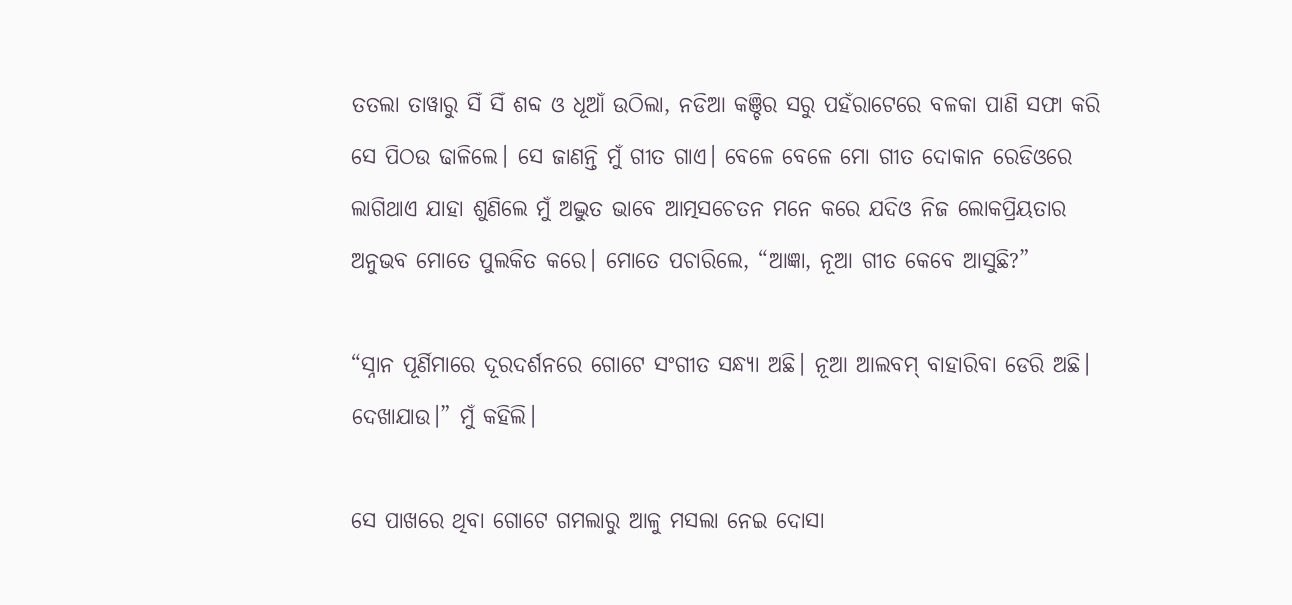ତତଲା ତାୱାରୁ ସିଁ ସିଁ ଶବ୍ଦ ଓ ଧୂଆଁ ଉଠିଲା, ନଡିଆ କଞ୍ଚିର ସରୁ ପହଁରାଟେରେ ବଳକା ପାଣି ସଫା କରି ସେ ପିଠଉ ଢାଳିଲେ। ସେ ଜାଣନ୍ତି ମୁଁ ଗୀତ ଗାଏ। ବେଳେ ବେଳେ ମୋ ଗୀତ ଦୋକାନ ରେଡିଓରେ ଲାଗିଥାଏ ଯାହା ଶୁଣିଲେ ମୁଁ ଅଦ୍ଭୁତ ଭାବେ ଆତ୍ମସଚେତନ ମନେ କରେ ଯଦିଓ ନିଜ ଲୋକପ୍ରିୟତାର ଅନୁଭବ ମୋତେ ପୁଲକିତ କରେ। ମୋତେ ପଚାରିଲେ, “ଆଜ୍ଞା, ନୂଆ ଗୀତ କେବେ ଆସୁଛି?”

“ସ୍ନାନ ପୂର୍ଣିମାରେ ଦୂରଦର୍ଶନରେ ଗୋଟେ ସଂଗୀତ ସନ୍ଧ୍ୟା ଅଛି। ନୂଆ ଆଲବମ୍ ବାହାରିବା ଡେରି ଅଛି। ଦେଖାଯାଉ।” ମୁଁ କହିଲି।

ସେ ପାଖରେ ଥିବା ଗୋଟେ ଗମଲାରୁ ଆଳୁ ମସଲା ନେଇ ଦୋସା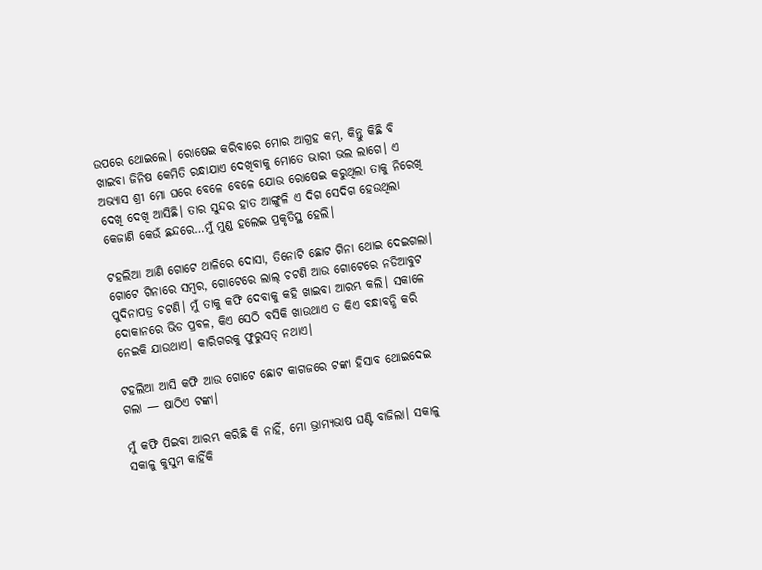ଉପରେ ଥୋଇଲେ। ରୋଷେଇ କରିବାରେ ମୋର ଆଗ୍ରହ କମ୍, କିନ୍ତୁ କିଛି ବି ଖାଇବା ଜିନିଷ କେମିତି ରନ୍ଧାଯାଏ ଦେଖିବାକୁ ମୋତେ ଭାରୀ ଭଲ ଲାଗେ। ଏ ଅଭ୍ୟାସ ଶ୍ରୀ ମୋ ଘରେ ବେଳେ ବେଳେ ଯୋଉ ରୋଷେଇ କରୁଥିଲା ତାକୁ ନିରେଖି ଦେଖି ଦେଖି ଆସିଛି। ତାର ସୁନ୍ଦର ହାତ ଆଙ୍ଗୁଳି ଏ ଦିଗ ସେଦିଗ ହେଉଥିଲା କେଜାଣି କେଉଁ ଛନ୍ଦରେ…ମୁଁ ମୁଣ୍ଡ ହଲେଇ ପ୍ରକୃତିସ୍ଥ ହେଲି।

ଟହଲିଆ ଆଣି ଗୋଟେ ଥାଳିରେ ଦୋସା, ତିନୋଟି ଛୋଟ ଗିନା ଥୋଇ ଦେଇଗଲା। ଗୋଟେ ଗିନାରେ ସମ୍ବର, ଗୋଟେରେ ଲାଲ୍ ଚଟଣି ଆଉ ଗୋଟେରେ ନଡିଆବୁଟ ପୁଦିନାପତ୍ର ଚଟଣି। ମୁଁ ତାକୁ କଫି ଦେବାକୁ କହି ଖାଇବା ଆରମ୍ଭ କଲି। ସକାଳେ ଦୋକାନରେ ଭିଡ ପ୍ରବଳ, କିଏ ସେଠି ବସିକି ଖାଉଥାଏ ତ କିଏ ବନ୍ଧାବନ୍ଧି କରି ନେଇକି ଯାଉଥାଏ। କାରିଗରକୁ ଫୁରୁସତ୍ ନଥାଏ।

ଟହଲିଆ ଆସି କଫି ଆଉ ଗୋଟେ ଛୋଟ କାଗଜରେ ଟଙ୍କା ହିସାବ ଥୋଇଦେଇ ଗଲା — ଷାଠିଏ ଟଙ୍କା।

ମୁଁ କଫି ପିଇବା ଆରମ୍ଭ କରିଛି କି ନାହିଁ, ମୋ ଭ୍ରାମ୍ୟଭାଷ ଘଣ୍ଟି ବାଜିଲା। ସକାଳୁ ସକାଳୁ କୁସୁମ କାହିଁକି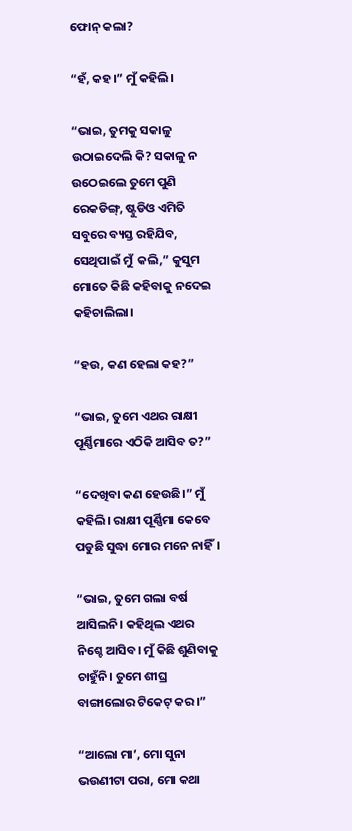ଫୋନ୍ କଲା?

“ହଁ, କହ।” ମୁଁ କହିଲି।

“ଭାଇ, ତୁମକୁ ସକାଳୁ ଉଠାଇଦେଲି କି? ସକାଳୁ ନ ଉଠେଇଲେ ତୁମେ ପୁଣି  ରେକଡିଙ୍ଗ୍, ଷ୍ଟୁଡିଓ ଏମିତି ସବୁରେ ବ୍ୟସ୍ତ ରହିଯିବ, ସେଥିପାଇଁ ମୁଁ  କଲି,” କୁସୁମ ମୋତେ କିଛି କହିବାକୁ ନଦେଇ କହିଚାଲିଲା।

“ହଉ, କଣ ହେଲା କହ?”

“ଭାଇ, ତୁମେ ଏଥର ରାକ୍ଷୀ ପୂର୍ଣ୍ଣିମାରେ ଏଠିକି ଆସିବ ତ?”

“ଦେଖିବା କଣ ହେଉଛି।” ମୁଁ କହିଲି। ରାକ୍ଷୀ ପୂର୍ଣ୍ଣିମା କେବେ ପଡୁଛି ସୁଦ୍ଧା ମୋର ମନେ ନାହିଁ।

“ଭାଇ, ତୁମେ ଗଲା ବର୍ଷ ଆସିଲନି। କହିଥିଲ ଏଥର ନିଶ୍ଚେ ଆସିବ। ମୁଁ କିଛି ଶୁଣିବାକୁ ଚାହୁଁନି। ତୁମେ ଶୀଘ୍ର ବାଙ୍ଗାଲୋର ଟିକେଟ୍ କର।”

“ଆଲୋ ମା’, ମୋ ସୁନା ଭଉଣୀଟା ପରା, ମୋ କଥା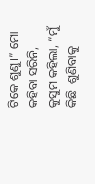ଟିକେ ଶୁଣୁ।” ମୋ କହିବା ସରିନି, କୁସୁମ କହିଲା, “ମୁଁ କିଛି  ଶୁଣିବାକୁ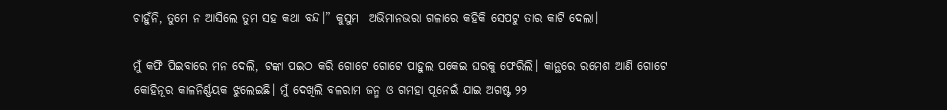ଚାହୁଁନି, ତୁମେ ନ ଆସିଲେ ତୁମ ସହ କଥା ବନ୍ଦ।” କୁସୁମ  ଅଭିମାନଭରା ଗଳାରେ କହିକି ସେପଟୁ ତାର କାଟି ଦେଲା।

ମୁଁ କଫି ପିଇବାରେ ମନ ଦେଲି, ଟଙ୍କା ପଇଠ କରି ଗୋଟେ ଗୋଟେ ପାହୁଲ ପକେଇ ଘରକୁ ଫେରିଲି। କାନ୍ଥରେ ରମେଶ ଆଣି ଗୋଟେ କୋହିନୂର କାଳନିର୍ଣ୍ଣୟକ ଝୁଲେଇଛି। ମୁଁ ଦେଖିଲି ବଳରାମ ଜନ୍ମ ଓ ଗମହା ପୂନେଇଁ ଯାଇ ଅଗଷ୍ଟ ୨୨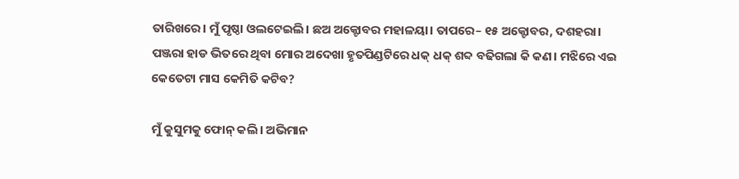ତାରିଖରେ। ମୁଁ ପୃଷ୍ଠା ଓଲଟେଇଲି। ଛଅ ଅକ୍ଟୋବର ମହାଳୟା। ତାପରେ– ୧୫ ଅକ୍ଟୋବର, ଦଶହରା। ପଞ୍ଜରା ହାଡ ଭିତରେ ଥିବା ମୋର ଅଦେଖା ହୃତପିଣ୍ଡଟିରେ ଧକ୍ ଧକ୍ ଶବ୍ଦ ବଢିଗଲା କି କଣ। ମଝିରେ ଏଇ କେତେଟା ମାସ କେମିତି କଟିବ?

ମୁଁ କୁସୁମକୁ ଫୋନ୍ କଲି। ଅଭିମାନ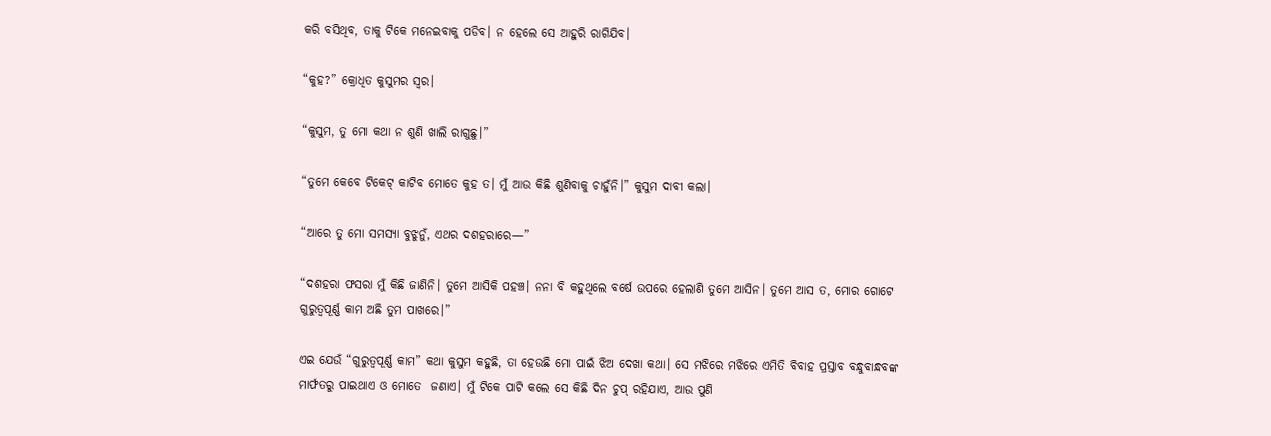କରି ବସିଥିବ, ତାକୁ ଟିକେ ମନେଇବାକୁ ପଡିବ। ନ ହେଲେ ସେ ଆହୁରି ରାଗିଯିବ।

“କୁହ?” କ୍ରୋଧିତ କୁସୁମର ସ୍ୱର।

“କୁସୁମ, ତୁ ମୋ କଥା ନ ଶୁଣି ଖାଲି ରାଗୁଛୁ।”

“ତୁମେ କେବେ ଟିକେଟ୍ କାଟିବ ମୋତେ କୁହ ତ। ମୁଁ ଆଉ କିଛି ଶୁଣିବାକୁ ଚାହୁଁନି।” କୁସୁମ ଦାବୀ କଲା।

“ଆରେ ତୁ ମୋ ସମସ୍ୟା ବୁଝୁନୁଁ, ଏଥର ଦଶହରାରେ—”

“ଦଶହରା ଫସରା ମୁଁ କିଛି ଜାଣିନି। ତୁମେ ଆସିକି ପହଞ୍ଚ। ନନା ବି କହୁଥିଲେ ବର୍ଷେ ଉପରେ ହେଲାଣି ତୁମେ ଆସିନ। ତୁମେ ଆସ ତ, ମୋର ଗୋଟେ ଗୁରୁତ୍ୱପୂର୍ଣ୍ଣ କାମ ଅଛି ତୁମ ପାଖରେ।”

ଏଇ ଯେଉଁ “ଗୁରୁତ୍ୱପୂର୍ଣ୍ଣ କାମ” କଥା କୁସୁମ କହୁଛି, ତା ହେଉଛି ମୋ ପାଇଁ ଝିଅ ଦେଖା କଥା। ସେ ମଝିରେ ମଝିରେ ଏମିତି ବିବାହ ପ୍ରସ୍ତାବ ବନ୍ଧୁବାନ୍ଧବଙ୍କ ମାର୍ଫତରୁ ପାଇଥାଏ ଓ ମୋତେ  ଜଣାଏ। ମୁଁ ଟିକେ ପାଟି କଲେ ସେ କିଛି ଦିନ ଚୁପ୍ ରହିଯାଏ, ଆଉ ପୁଣି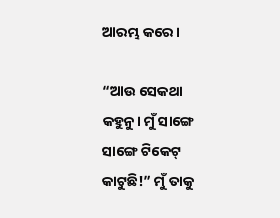ଆରମ୍ଭ କରେ।

“ଆଉ ସେକଥା କହୁନୁ। ମୁଁ ସାଙ୍ଗେ ସାଙ୍ଗେ ଟିକେଟ୍ କାଟୁଛି!” ମୁଁ ତାକୁ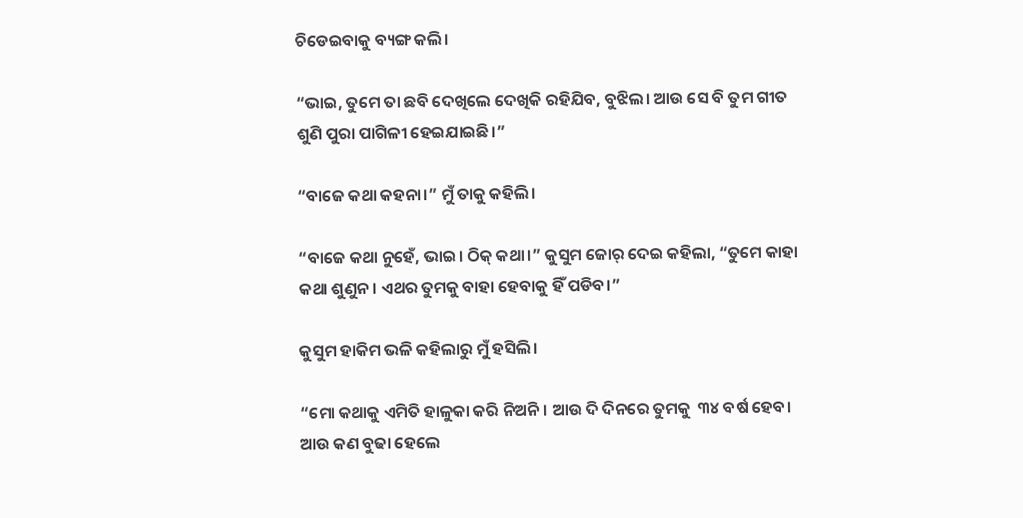ଚିଡେଇବାକୁ ବ୍ୟଙ୍ଗ କଲି।

“ଭାଇ, ତୁମେ ତା ଛବି ଦେଖିଲେ ଦେଖିକି ରହିଯିବ, ବୁଝିଲ। ଆଉ ସେ ବି ତୁମ ଗୀତ ଶୁଣି ପୁରା ପାଗିଳୀ ହେଇଯାଇଛି।”

“ବାଜେ କଥା କହନା।” ମୁଁ ତାକୁ କହିଲି।

“ବାଜେ କଥା ନୁହେଁ, ଭାଇ। ଠିକ୍ କଥା।” କୁସୁମ ଜୋର୍ ଦେଇ କହିଲା, “ତୁମେ କାହା କଥା ଶୁଣୁନ। ଏଥର ତୁମକୁ ବାହା ହେବାକୁ ହିଁ ପଡିବ।”

କୁସୁମ ହାକିମ ଭଳି କହିଲାରୁ ମୁଁ ହସିଲି।

“ମୋ କଥାକୁ ଏମିତି ହାଳୁକା କରି ନିଅନି। ଆଉ ଦି ଦିନରେ ତୁମକୁ  ୩୪ ବର୍ଷ ହେବ। ଆଉ କଣ ବୁଢା ହେଲେ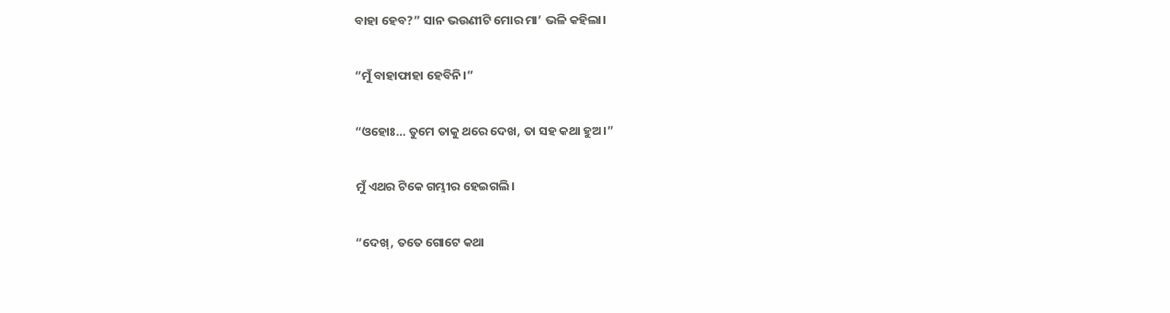ବାହା ହେବ?” ସାନ ଭଉଣୀଟି ମୋର ମା’ ଭଳି କହିଲା।

“ମୁଁ ବାହାଫାହା ହେବିନି।”

“ଓହୋଃ… ତୁମେ ତାକୁ ଥରେ ଦେଖ, ତା ସହ କଥା ହୁଅ।”

ମୁଁ ଏଥର ଟିକେ ଗମ୍ଭୀର ହେଇଗଲି।

“ଦେଖ୍, ତତେ ଗୋଟେ କଥା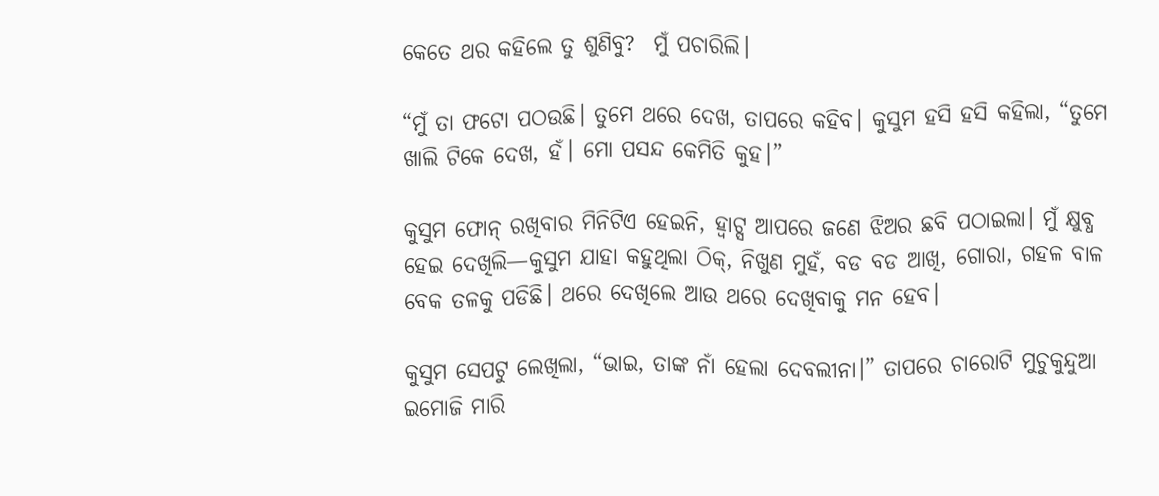କେତେ ଥର କହିଲେ ତୁ ଶୁଣିବୁ?  ମୁଁ ପଚାରିଲି।

“ମୁଁ ତା ଫଟୋ ପଠଉଛି। ତୁମେ ଥରେ ଦେଖ, ତାପରେ କହିବ। କୁସୁମ ହସି ହସି କହିଲା, “ତୁମେ ଖାଲି ଟିକେ ଦେଖ, ହଁ। ମୋ ପସନ୍ଦ କେମିତି କୁହ।”

କୁସୁମ ଫୋନ୍ ରଖିବାର ମିନିଟିଏ ହେଇନି, ହ୍ୱାଟ୍ସ ଆପରେ ଜଣେ ଝିଅର ଛବି ପଠାଇଲା। ମୁଁ କ୍ଷୁବ୍ଧ ହେଇ ଦେଖିଲି—କୁସୁମ ଯାହା କହୁଥିଲା ଠିକ୍, ନିଖୁଣ ମୁହଁ, ବଡ ବଡ ଆଖି, ଗୋରା, ଗହଳ ବାଳ ବେକ ତଳକୁ ପଡିଛି। ଥରେ ଦେଖିଲେ ଆଉ ଥରେ ଦେଖିବାକୁ ମନ ହେବ।

କୁସୁମ ସେପଟୁ ଲେଖିଲା, “ଭାଇ, ତାଙ୍କ ନାଁ ହେଲା ଦେବଲୀନା।” ତାପରେ ଚାରୋଟି ମୁଚୁକୁନ୍ଦୁଆ ଇମୋଜି ମାରି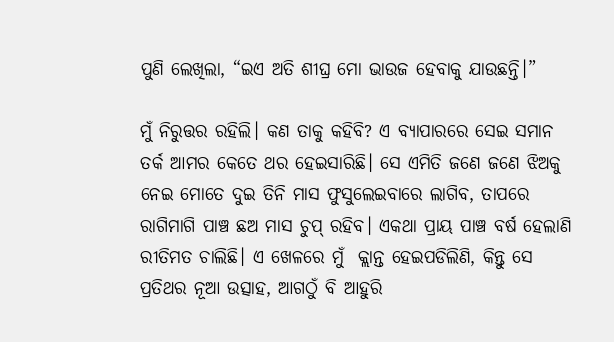ପୁଣି ଲେଖିଲା, “ଇଏ ଅତି ଶୀଘ୍ର ‌ମୋ ଭାଉଜ ହେବାକୁ ଯାଉଛନ୍ତି।”

ମୁଁ ନିରୁତ୍ତର ରହିଲି। କଣ ତାକୁ କହିବି? ଏ ବ୍ୟାପାରରେ ସେଇ ସମାନ ତର୍କ ଆମର କେତେ ଥର ହେଇସାରିଛି। ସେ ଏମିତି ଜଣେ ଜଣେ ଝିଅକୁ ନେଇ ମୋତେ ଦୁଇ ତିନି ମାସ ଫୁସୁଲେଇବାରେ ଲାଗିବ, ତାପରେ ରାଗିମାଗି ପାଞ୍ଚ ଛଅ ମାସ ଚୁପ୍ ରହିବ। ଏକଥା ପ୍ରାୟ ପାଞ୍ଚ ବର୍ଷ ହେଲାଣି ରୀତିମତ ଚାଲିଛି। ଏ ଖେଳରେ ମୁଁ  କ୍ଲାନ୍ତ ହେଇପଡିଲିଣି, କିନ୍ତୁ ସେ ପ୍ରତିଥର ନୂଆ ଉତ୍ସାହ, ଆଗଠୁଁ ବି ଆହୁରି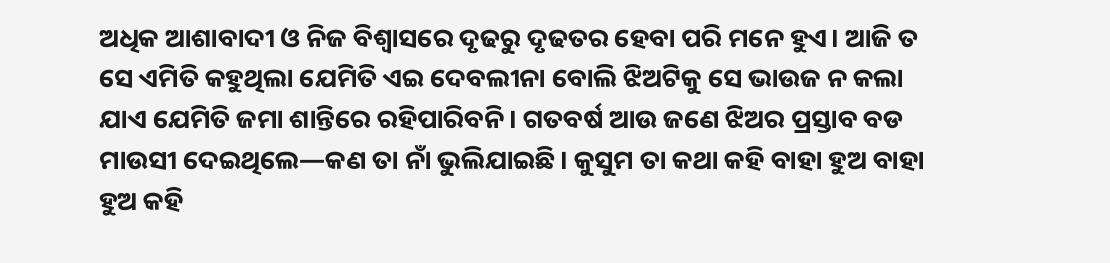ଅଧିକ ଆଶାବାଦୀ ଓ ନିଜ ବିଶ୍ୱାସରେ ଦୃଢରୁ ଦୃଢତର ହେବା ପରି ମନେ ହୁଏ। ଆଜି ତ ସେ ଏମିତି କହୁଥିଲା ଯେମିତି ଏଇ ଦେବଲୀନା ବୋଲି ଝିଅଟିକୁ ସେ ଭାଉଜ ନ କଲା ଯାଏ ଯେମିତି ଜମା ଶାନ୍ତିରେ ରହିପାରିବନି। ଗତବର୍ଷ ଆଉ ଜଣେ ଝିଅର ପ୍ରସ୍ତାବ ବଡ ମାଉସୀ ଦେଇଥିଲେ—କଣ ତା ନାଁ ଭୁଲିଯାଇଛି। କୁସୁମ ତା କଥା କହି ବାହା ହୁଅ ବାହା ହୁଅ କହି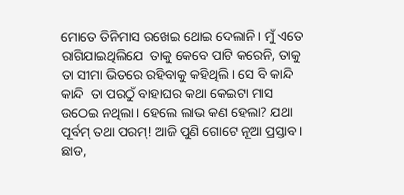ମୋତେ ତିନିମାସ ରଖେଇ ଥୋଇ ଦେଲାନି। ମୁଁ ଏତେ ରାଗିଯାଇଥିଲିଯେ  ତାକୁ କେବେ ପାଟି କରେନି, ତାକୁ ତା ସୀମା ଭିତରେ ରହିବାକୁ କହିଥିଲି। ସେ ବି କାନ୍ଦି କାନ୍ଦି  ତା ପରଠୁଁ ବାହାଘର କଥା କେଇଟା ମାସ ଉଠେଇ ନଥିଲା। ହେଲେ ଲାଭ କଣ ହେଲା? ଯଥା ପୂର୍ବମ୍ ତଥା ପରମ୍! ଆଜି ପୁଣି ଗୋଟେ ନୂଆ ପ୍ରସ୍ତାବ। ଛାଡ,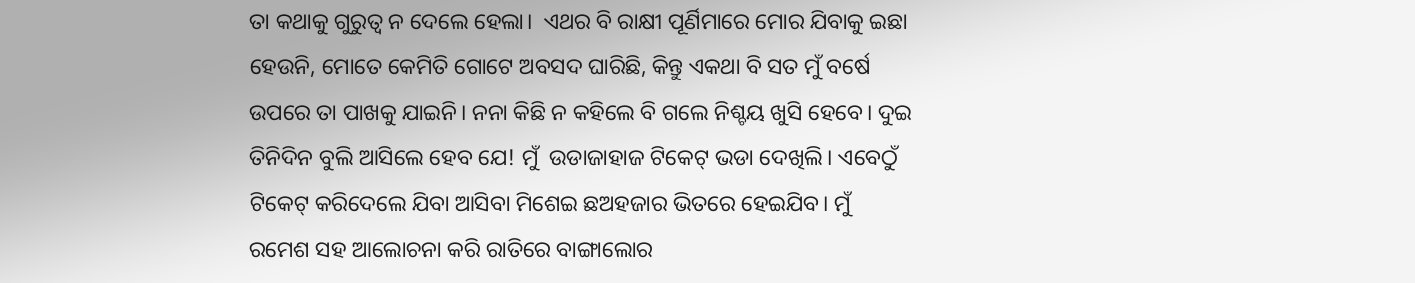ତା କଥାକୁ ଗୁରୁତ୍ୱ ନ ଦେଲେ ହେଲା।  ଏଥର ବି ରାକ୍ଷୀ ପୂର୍ଣିମାରେ ମୋର ଯିବାକୁ ଇଛା ହେଉନି, ମୋତେ କେମିତି ଗୋଟେ ଅବସଦ ଘାରିଛି, କିନ୍ତୁ ଏକଥା ବି ସତ ମୁଁ ବର୍ଷେ ଉପରେ ତା ପାଖକୁ ଯାଇନି। ନନା କିଛି ନ କହିଲେ ବି ଗଲେ ନିଶ୍ଚୟ ଖୁସି ହେବେ। ଦୁଇ ତିନିଦିନ ବୁଲି ଆସିଲେ ହେବ ଯେ! ମୁଁ  ଉଡାଜାହାଜ ଟିକେଟ୍ ଭଡା ଦେଖିଲି। ଏବେଠୁଁ ଟିକେଟ୍ କରିଦେଲେ ଯିବା ଆସିବା ମିଶେଇ ଛଅହଜାର ଭିତରେ ହେଇଯିବ। ମୁଁ ରମେଶ ସହ ଆଲୋଚନା କରି ରାତିରେ ବାଙ୍ଗାଲୋର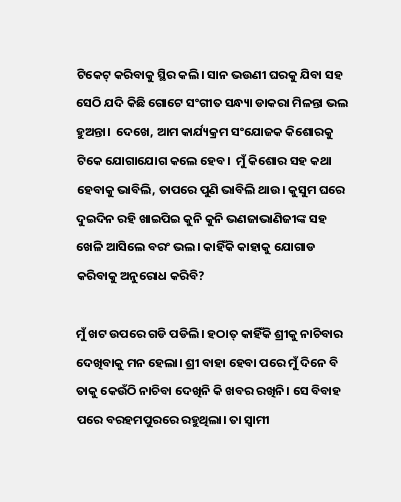ଟିକେଟ୍ କରିବାକୁ ସ୍ଥିର କଲି। ସାନ ଭଉଣୀ ଘରକୁ ଯିବା ସହ ସେଠି ଯଦି କିଛି ଗୋଟେ ସଂଗୀତ ସନ୍ଧ୍ୟା ଡାକରା ମିଳନ୍ତା ଭଲ ହୁଅନ୍ତା।  ଦେଖେ, ଆମ କାର୍ଯ୍ୟକ୍ରମ ସଂଯୋଜକ କିଶୋରକୁ  ଟିକେ ଯୋଗାଯୋଗ କଲେ ହେବ।  ମୁଁ କିଶୋର ସହ କଥା ହେବାକୁ ଭାବିଲି, ତାପରେ ପୁଣି ଭାବିଲି ଥାଉ। କୁସୁମ ଘରେ ଦୁଇଦିନ ରହି ଖାଇପିଇ କୁନି କୁନି ଭଣଜାଭାଣିଜୀଙ୍କ ସହ ଖେଳି ଆସିଲେ ବରଂ ଭଲ। କାହିଁକି କାହାକୁ ଯୋଗାଡ କରିବାକୁ ଅନୁରୋଧ କରିବି?

ମୁଁ ଖଟ ଉପରେ ଗଡି ପଡିଲି। ହଠାତ୍ କାହିଁକି ଶ୍ରୀକୁ ନାଚିବାର ଦେଖିବାକୁ ମନ ହେଲା। ଶ୍ରୀ ବାହା ହେବା ପରେ ମୁଁ ଦିନେ ବି ତାକୁ କେଉଁଠି ନାଚିବା ଦେଖିନି କି ଖବର ରଖିନି। ସେ ବିବାହ ପରେ ବରହମପୁରରେ ରହୁଥିଲା। ତା ସ୍ୱାମୀ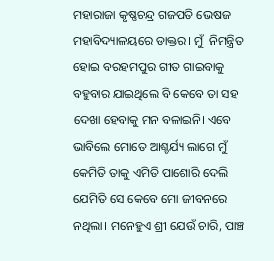ମହାରାଜା କୃଷ୍ଣଚନ୍ଦ୍ର ଗଜପତି ଭେଷଜ ମହାବିଦ୍ୟାଳୟରେ ଡାକ୍ତର। ମୁଁ  ନିମନ୍ତ୍ରିତ ହୋଇ ବରହମପୁର ଗୀତ ଗାଇବାକୁ ବହୁବାର ଯାଇଥିଲେ ବି କେବେ ତା ସହ ଦେଖା ହେବାକୁ ମନ ବଳାଇନି। ଏବେ ଭାବିଲେ ମୋତେ ଆଶ୍ଚର୍ଯ୍ୟ ଲାଗେ ମୁଁ କେମିତି ତାକୁ ଏମିତି ପାଶୋରି ଦେଲି ଯେମିତି ସେ କେବେ ମୋ ଜୀବନରେ ନଥିଲା। ମନେହୁଏ ଶ୍ରୀ ଯେଉଁ ଚାରି, ପାଞ୍ଚ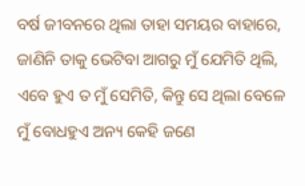ବର୍ଷ ଜୀବନରେ ଥିଲା ତାହା ସମୟର ବାହାରେ, ଜାଣିନି ତାକୁ ଭେଟିବା ଆଗରୁ ମୁଁ ଯେମିତି ଥିଲି, ଏବେ ହୁଏ ତ ମୁଁ ସେମିତି, କିନ୍ତୁ ସେ ଥିଲା ବେଳେ ମୁଁ ବୋଧହୁଏ ଅନ୍ୟ କେହି ଜଣେ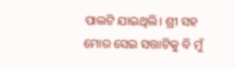ପାଲଟି ଯାଇଥିଲି। ଶ୍ରୀ ସହ ମୋର ସେଇ ସତ୍ତାଟିକୁ ବି ମୁଁ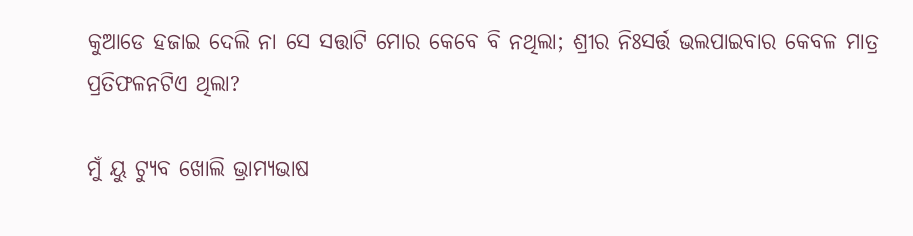କୁଆଡେ ହଜାଇ ଦେଲି ନା ସେ ସତ୍ତାଟି ମୋର କେବେ ବି ନଥିଲା; ଶ୍ରୀର ନିଃସର୍ତ୍ତ ଭଲପାଇବାର କେବଳ ମାତ୍ର ପ୍ରତିଫଳନଟିଏ ଥିଲା?

ମୁଁ ୟୁ ଟ୍ୟୁବ ଖୋଲି ଭ୍ରାମ୍ୟଭାଷ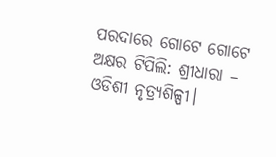ପରଦାରେ ଗୋଟେ ଗୋଟେ ଅକ୍ଷର ଟିପିଲି: ଶ୍ରୀଧାରା – ଓଡିଶୀ ନୃତ୍ର୍ୟଶିଳ୍ପୀ।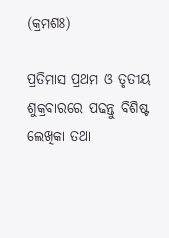(କ୍ରମଶଃ)

ପ୍ରତିମାସ ପ୍ରଥମ ଓ ତୃତୀୟ ଶୁକ୍ରବାରରେ ପଢନ୍ତୁ ବିଶିଷ୍ଟ ଲେଖିକା ତଥା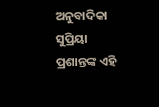ଅନୁବାଦିକା ସୁପ୍ରିୟା ପ୍ରଶାନ୍ତଙ୍କ ଏହି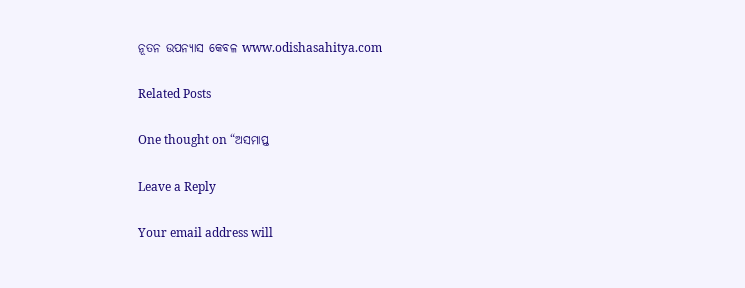ନୂତନ ଉପନ୍ୟାସ କେବଳ www.odishasahitya.com

Related Posts

One thought on “ଅସମାପ୍ତ

Leave a Reply

Your email address will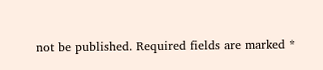not be published. Required fields are marked *